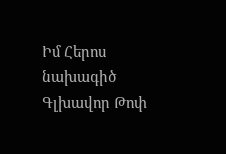Իմ Հերոս նախագիծ
Գլխավոր Թոփ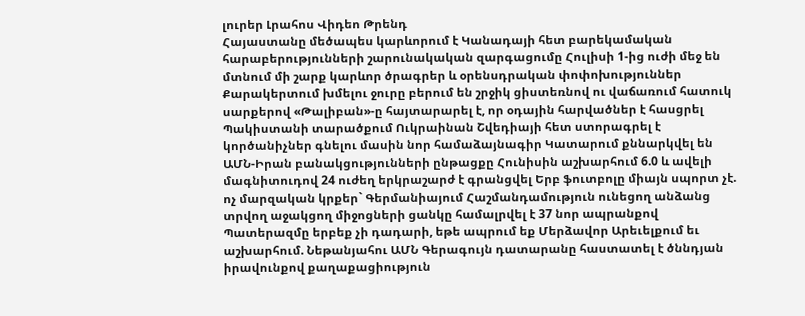լուրեր Լրահոս Վիդեո Թրենդ
Հայաստանը մեծապես կարևորում է Կանադայի հետ բարեկամական հարաբերությունների շարունակական զարգացումը Հուլիսի 1-ից ուժի մեջ են մտնում մի շարք կարևոր ծրագրեր և օրենսդրական փոփոխություններ Քարակերտում խմելու ջուրը բերում են շրջիկ ցիստեռնով ու վաճառում հատուկ սարքերով «Թալիբան»-ը հայտարարել է, որ օդային հարվածներ է հասցրել Պակիստանի տարածքում Ուկրաինան Շվեդիայի հետ ստորագրել է կործանիչներ գնելու մասին նոր համաձայնագիր Կատարում քննարկվել են ԱՄՆ-Իրան բանակցությունների ընթացքը Հունիսին աշխարհում 6.0 և ավելի մագնիտուդով 24 ուժեղ երկրաշարժ է գրանցվել Երբ ֆուտբոլը միայն սպորտ չէ. ոչ մարզական կրքեր` Գերմանիայում Հաշմանդամություն ունեցող անձանց տրվող աջակցող միջոցների ցանկը համալրվել է 37 նոր ապրանքով Պատերազմը երբեք չի դադարի, եթե ապրում եք Մերձավոր Արեւելքում եւ աշխարհում. Նեթանյահու ԱՄՆ Գերագույն դատարանը հաստատել է ծննդյան իրավունքով քաղաքացիություն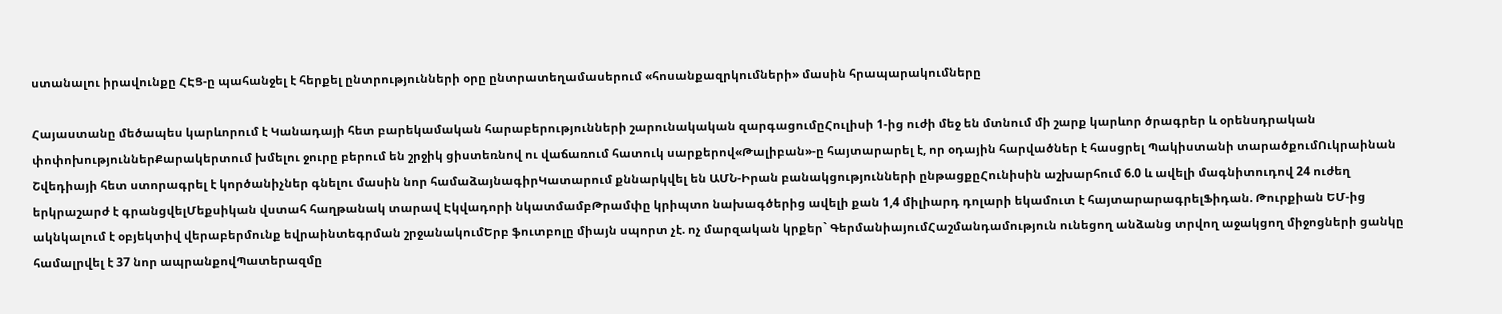ստանալու իրավունքը ՀԷՑ-ը պահանջել է հերքել ընտրությունների օրը ընտրատեղամասերում «հոսանքազրկումների» մասին հրապարակումները

Հայաստանը մեծապես կարևորում է Կանադայի հետ բարեկամական հարաբերությունների շարունակական զարգացումըՀուլիսի 1-ից ուժի մեջ են մտնում մի շարք կարևոր ծրագրեր և օրենսդրական փոփոխություններՔարակերտում խմելու ջուրը բերում են շրջիկ ցիստեռնով ու վաճառում հատուկ սարքերով«Թալիբան»-ը հայտարարել է, որ օդային հարվածներ է հասցրել Պակիստանի տարածքումՈւկրաինան Շվեդիայի հետ ստորագրել է կործանիչներ գնելու մասին նոր համաձայնագիրԿատարում քննարկվել են ԱՄՆ-Իրան բանակցությունների ընթացքըՀունիսին աշխարհում 6.0 և ավելի մագնիտուդով 24 ուժեղ երկրաշարժ է գրանցվելՄեքսիկան վստահ հաղթանակ տարավ Էկվադորի նկատմամբԹրամփը կրիպտո նախագծերից ավելի քան 1,4 միլիարդ դոլարի եկամուտ է հայտարարագրելՖիդան. Թուրքիան ԵՄ-ից ակնկալում է օբյեկտիվ վերաբերմունք եվրաինտեգրման շրջանակումԵրբ ֆուտբոլը միայն սպորտ չէ. ոչ մարզական կրքեր` ԳերմանիայումՀաշմանդամություն ունեցող անձանց տրվող աջակցող միջոցների ցանկը համալրվել է 37 նոր ապրանքովՊատերազմը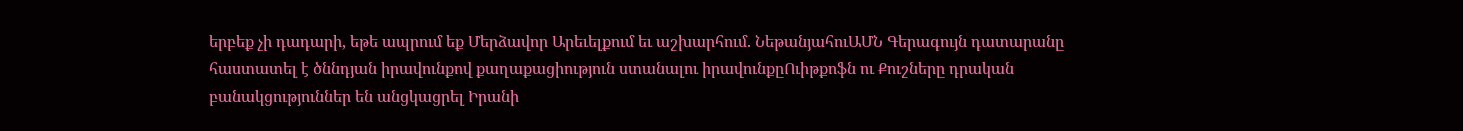երբեք չի դադարի, եթե ապրում եք Մերձավոր Արեւելքում եւ աշխարհում. ՆեթանյահուԱՄՆ Գերագույն դատարանը հաստատել է ծննդյան իրավունքով քաղաքացիություն ստանալու իրավունքըՈւիթքոֆն ու Քուշները դրական բանակցություններ են անցկացրել Իրանի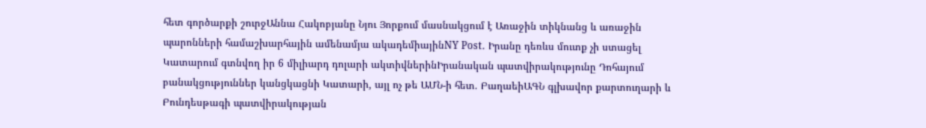հետ գործարքի շուրջԱննա Հակոբյանը Նյու Յորքում մասնակցում է Առաջին տիկնանց և առաջին պարոնների համաշխարհային ամենամյա ակադեմիայինNY Post. Իրանը դեռևս մուտք չի ստացել Կատարում գտնվող իր 6 միլիարդ դոլարի ակտիվներինԻրանական պատվիրակությունը Դոհայում բանակցություններ կանցկացնի Կատարի, այլ ոչ թե ԱՄՆ-ի հետ. ԲաղաեիԱԳՆ գլխավոր քարտուղարի և Բունդեսթագի պատվիրակության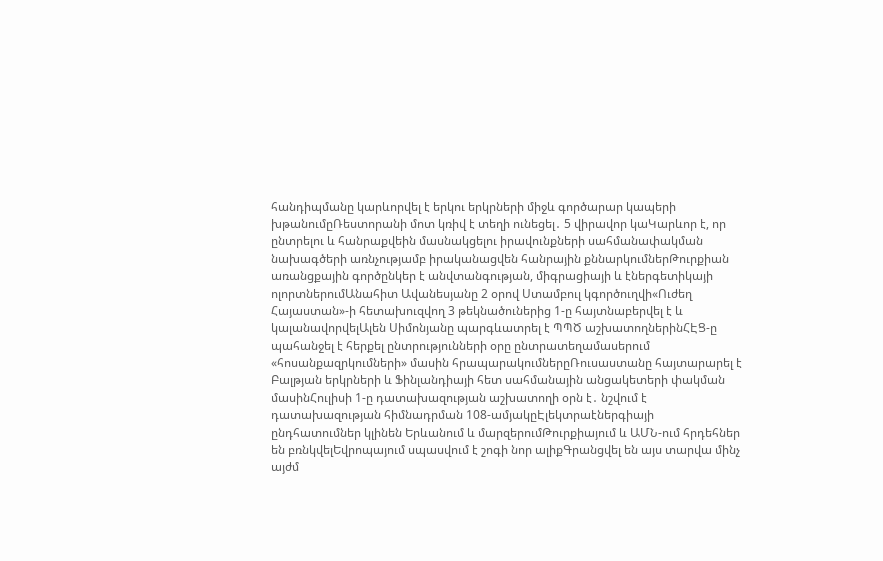հանդիպմանը կարևորվել է երկու երկրների միջև գործարար կապերի խթանումըՌեստորանի մոտ կռիվ է տեղի ունեցել․ 5 վիրավոր կաԿարևոր է, որ ընտրելու և հանրաքվեին մասնակցելու իրավունքների սահմանափակման նախագծերի առնչությամբ իրականացվեն հանրային քննարկումներԹուրքիան առանցքային գործընկեր է անվտանգության, միգրացիայի և էներգետիկայի ոլորտներումԱնահիտ Ավանեսյանը 2 օրով Ստամբուլ կգործուղվի«Ուժեղ Հայաստան»-ի հետախուզվող 3 թեկնածուներից 1-ը հայտնաբերվել է և կալանավորվելԱլեն Սիմոնյանը պարգևատրել է ՊՊԾ աշխատողներինՀԷՑ-ը պահանջել է հերքել ընտրությունների օրը ընտրատեղամասերում «հոսանքազրկումների» մասին հրապարակումներըՌուսաստանը հայտարարել է Բալթյան երկրների և Ֆինլանդիայի հետ սահմանային անցակետերի փակման մասինՀուլիսի 1-ը դատախազության աշխատողի օրն է․ նշվում է դատախազության հիմնադրման 108-ամյակըԷլեկտրաէներգիայի ընդհատումներ կլինեն Երևանում և մարզերումԹուրքիայում և ԱՄՆ-ում հրդեհներ են բռնկվելԵվրոպայում սպասվում է շոգի նոր ալիքԳրանցվել են այս տարվա մինչ այժմ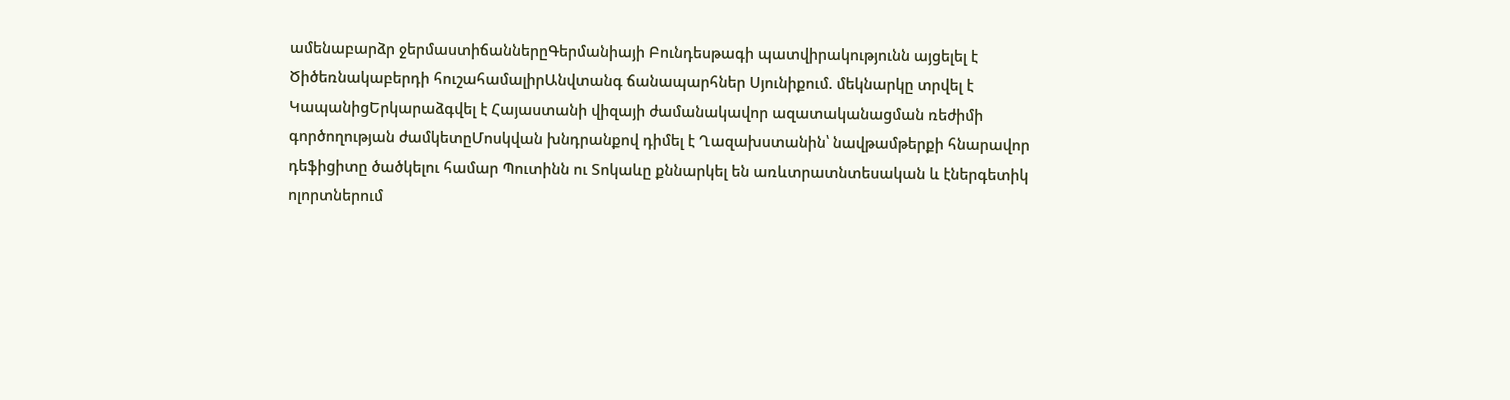ամենաբարձր ջերմաստիճաններըԳերմանիայի Բունդեսթագի պատվիրակությունն այցելել է Ծիծեռնակաբերդի հուշահամալիրԱնվտանգ ճանապարհներ Սյունիքում. մեկնարկը տրվել է ԿապանիցԵրկարաձգվել է Հայաստանի վիզայի ժամանակավոր ազատականացման ռեժիմի գործողության ժամկետըՄոսկվան խնդրանքով դիմել է Ղազախստանին՝ նավթամթերքի հնարավոր դեֆիցիտը ծածկելու համար Պուտինն ու Տոկաևը քննարկել են առևտրատնտեսական և էներգետիկ ոլորտներում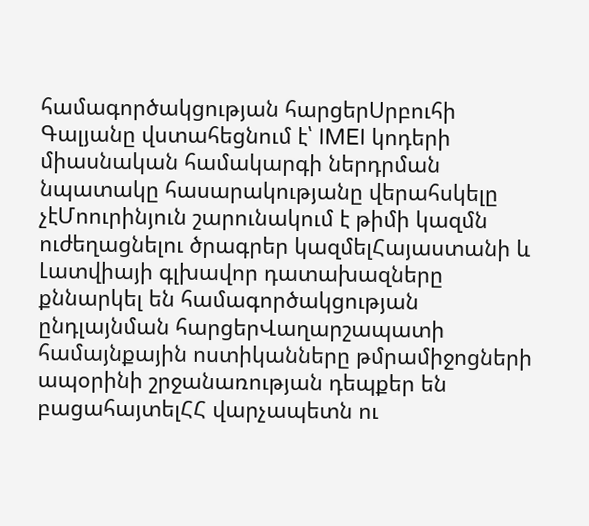համագործակցության հարցերՍրբուհի Գալյանը վստահեցնում է՝ IMEI կոդերի միասնական համակարգի ներդրման նպատակը հասարակությանը վերահսկելը չէՄոուրինյուն շարունակում է թիմի կազմն ուժեղացնելու ծրագրեր կազմելՀայաստանի և Լատվիայի գլխավոր դատախազները քննարկել են համագործակցության ընդլայնման հարցերՎաղարշապատի համայնքային ոստիկանները թմրամիջոցների ապօրինի շրջանառության դեպքեր են բացահայտելՀՀ վարչապետն ու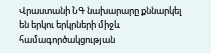Վրաստանի ՆԳ նախարարը քննարկել են երկու երկրների միջև համագործակցության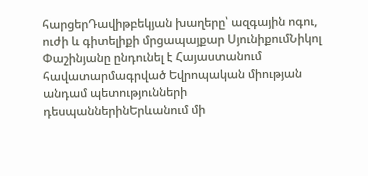հարցերԴավիթբեկյան խաղերը՝ ազգային ոգու, ուժի և գիտելիքի մրցապայքար ՍյունիքումՆիկոլ Փաշինյանը ընդունել է Հայաստանում հավատարմագրված Եվրոպական միության անդամ պետությունների դեսպաններինԵրևանում մի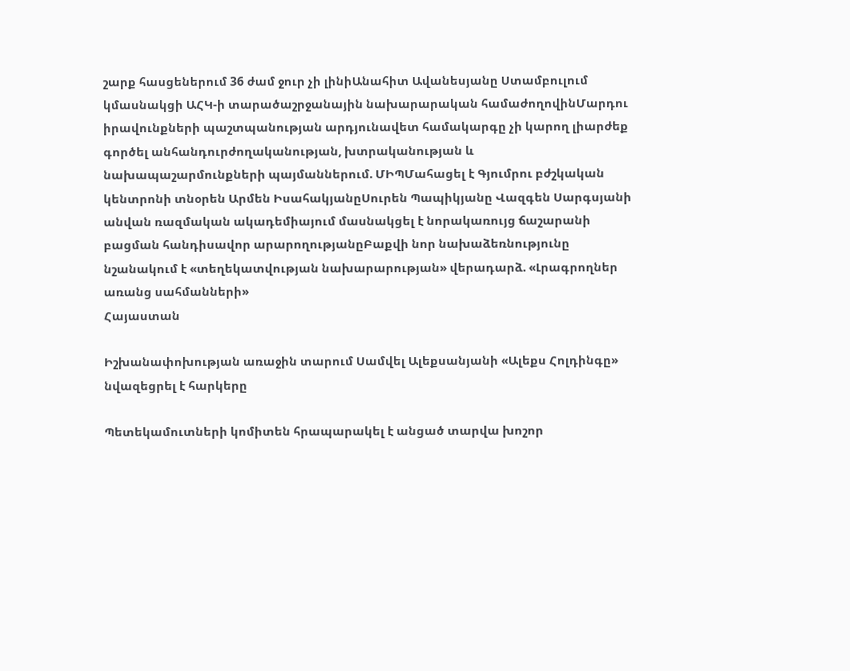շարք հասցեներում 36 ժամ ջուր չի լինիԱնահիտ Ավանեսյանը Ստամբուլում կմասնակցի ԱՀԿ-ի տարածաշրջանային նախարարական համաժողովինՄարդու իրավունքների պաշտպանության արդյունավետ համակարգը չի կարող լիարժեք գործել անհանդուրժողականության, խտրականության և նախապաշարմունքների պայմաններում. ՄԻՊՄահացել է Գյումրու բժշկական կենտրոնի տնօրեն Արմեն ԻսահակյանըՍուրեն Պապիկյանը Վազգեն Սարգսյանի անվան ռազմական ակադեմիայում մասնակցել է նորակառույց ճաշարանի բացման հանդիսավոր արարողությանըԲաքվի նոր նախաձեռնությունը նշանակում է «տեղեկատվության նախարարության» վերադարձ. «Լրագրողներ առանց սահմանների»
Հայաստան

Իշխանափոխության առաջին տարում Սամվել Ալեքսանյանի «Ալեքս Հոլդինգը» նվազեցրել է հարկերը

Պետեկամուտների կոմիտեն հրապարակել է անցած տարվա խոշոր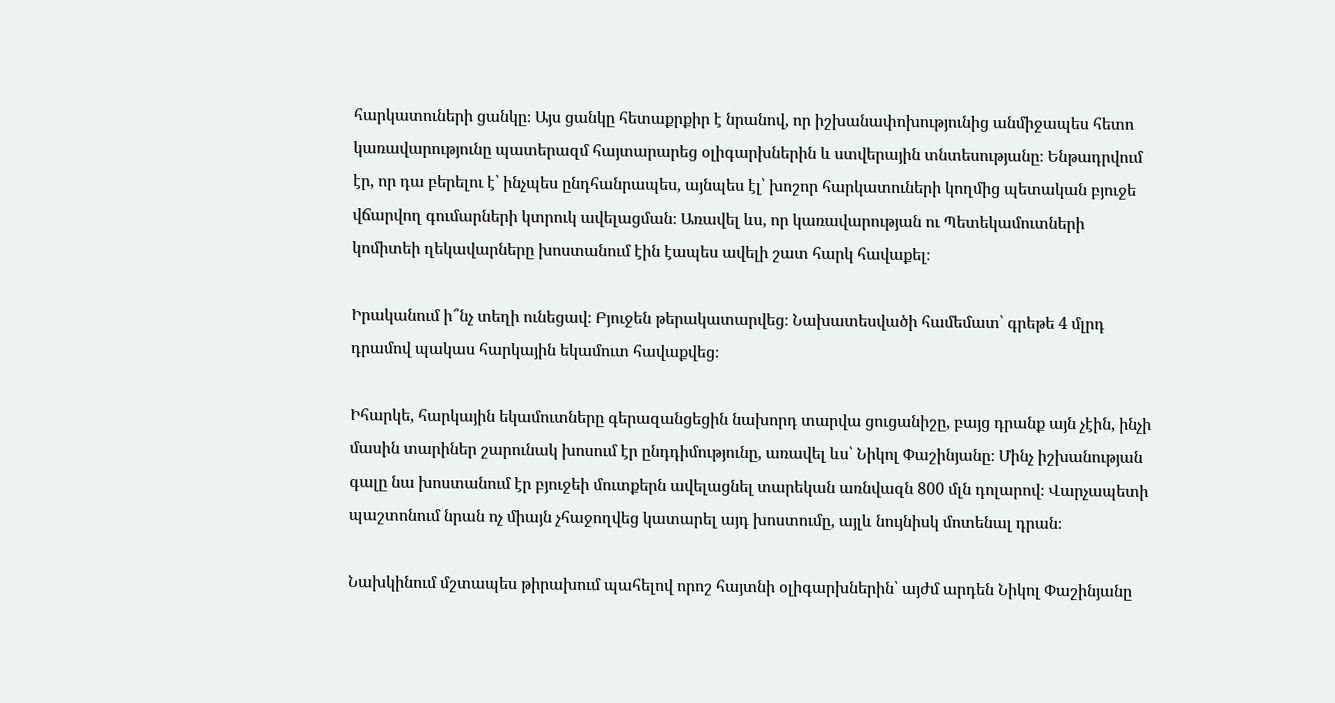հարկատուների ցանկը։ Այս ցանկը հետաքրքիր է նրանով, որ իշխանափոխությունից անմիջապես հետո կառավարությունը պատերազմ հայտարարեց օլիգարխներին և ստվերային տնտեսությանը։ Ենթադրվում էր, որ դա բերելու է՝ ինչպես ընդհանրապես, այնպես էլ՝ խոշոր հարկատուների կողմից պետական բյուջե վճարվող գումարների կտրուկ ավելացման։ Առավել ևս, որ կառավարության ու Պետեկամուտների կոմիտեի ղեկավարները խոստանում էին էապես ավելի շատ հարկ հավաքել։

Իրականում ի՞նչ տեղի ունեցավ։ Բյուջեն թերակատարվեց։ Նախատեսվածի համեմատ՝ գրեթե 4 մլրդ դրամով պակաս հարկային եկամուտ հավաքվեց։

Իհարկե, հարկային եկամուտները գերազանցեցին նախորդ տարվա ցուցանիշը, բայց դրանք այն չէին, ինչի մասին տարիներ շարունակ խոսում էր ընդդիմությունը, առավել ևս՝ Նիկոլ Փաշինյանը։ Մինչ իշխանության գալը նա խոստանում էր բյուջեի մուտքերն ավելացնել տարեկան առնվազն 800 մլն դոլարով։ Վարչապետի պաշտոնում նրան ոչ միայն չհաջողվեց կատարել այդ խոստումը, այլև նույնիսկ մոտենալ դրան։

Նախկինում մշտապես թիրախում պահելով որոշ հայտնի օլիգարխներին՝ այժմ արդեն Նիկոլ Փաշինյանը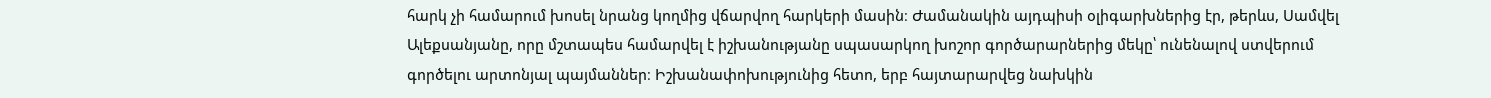հարկ չի համարում խոսել նրանց կողմից վճարվող հարկերի մասին։ Ժամանակին այդպիսի օլիգարխներից էր, թերևս, Սամվել Ալեքսանյանը, որը մշտապես համարվել է իշխանությանը սպասարկող խոշոր գործարարներից մեկը՝ ունենալով ստվերում գործելու արտոնյալ պայմաններ։ Իշխանափոխությունից հետո, երբ հայտարարվեց նախկին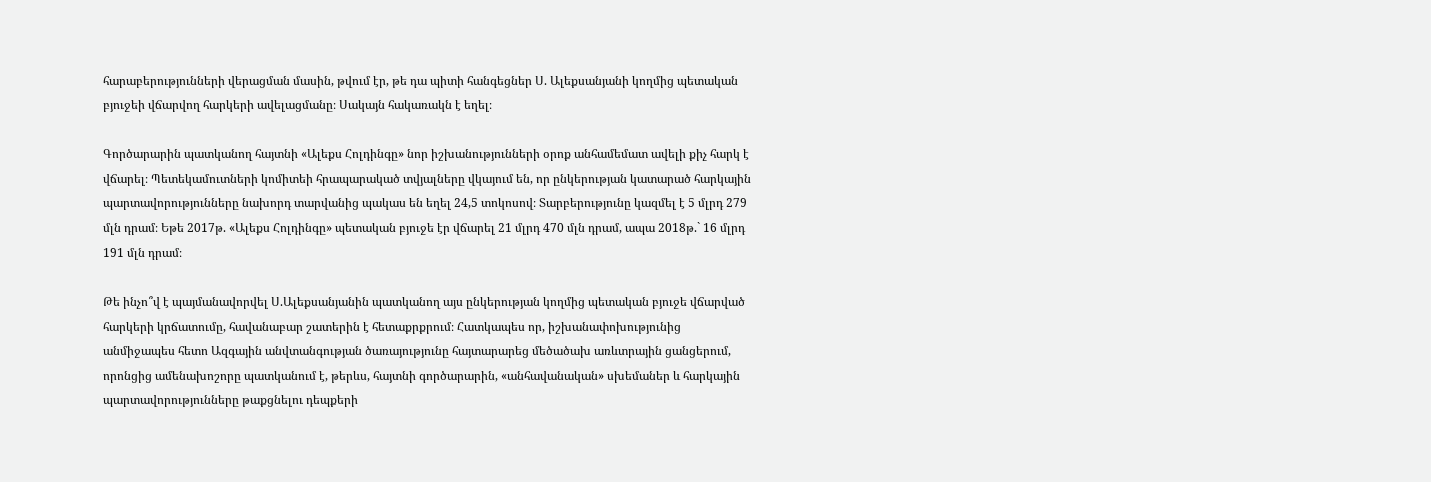հարաբերությունների վերացման մասին, թվում էր, թե դա պիտի հանգեցներ Ս. Ալեքսանյանի կողմից պետական բյուջեի վճարվող հարկերի ավելացմանը։ Սակայն հակառակն է եղել։

Գործարարին պատկանող հայտնի «Ալեքս Հոլդինգը» նոր իշխանությունների օրոք անհամեմատ ավելի քիչ հարկ է վճարել։ Պետեկամուտների կոմիտեի հրապարակած տվյալները վկայում են, որ ընկերության կատարած հարկային պարտավորությունները նախորդ տարվանից պակաս են եղել 24,5 տոկոսով։ Տարբերությունը կազմել է 5 մլրդ 279 մլն դրամ։ Եթե 2017թ. «Ալեքս Հոլդինգը» պետական բյուջե էր վճարել 21 մլրդ 470 մլն դրամ, ապա 2018թ.` 16 մլրդ 191 մլն դրամ։

Թե ինչո՞վ է պայմանավորվել Ս.Ալեքսանյանին պատկանող այս ընկերության կողմից պետական բյուջե վճարված հարկերի կրճատումը, հավանաբար շատերին է հետաքրքրում։ Հատկապես որ, իշխանափոխությունից անմիջապես հետո Ազգային անվտանգության ծառայությունը հայտարարեց մեծածախ առևտրային ցանցերում, որոնցից ամենախոշորը պատկանում է, թերևս, հայտնի գործարարին, «անհավանական» սխեմաներ և հարկային պարտավորությունները թաքցնելու դեպքերի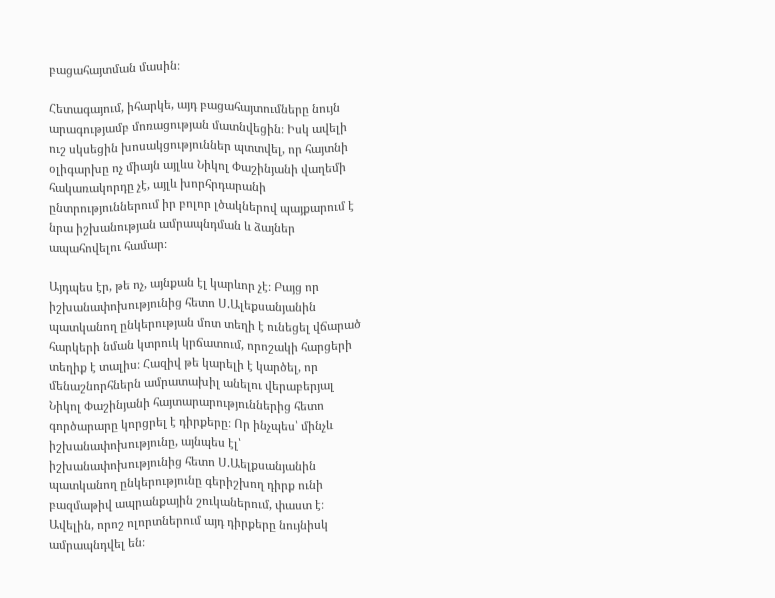բացահայտման մասին։

Հետագայում, իհարկե, այդ բացահայտումները նույն արագությամբ մոռացության մատնվեցին։ Իսկ ավելի ուշ սկսեցին խոսակցություններ պտտվել, որ հայտնի օլիգարխը ոչ միայն այլևս Նիկոլ Փաշինյանի վաղեմի հակառակորդը չէ, այլև խորհրդարանի ընտրություններում իր բոլոր լծակներով պայքարում է նրա իշխանության ամրապնդման և ձայներ ապահովելու համար։

Այդպես էր, թե ոչ, այնքան էլ կարևոր չէ։ Բայց որ իշխանափոխությունից հետո Ս.Ալեքսանյանին պատկանող ընկերության մոտ տեղի է ունեցել վճարած հարկերի նման կտրուկ կրճատում, որոշակի հարցերի տեղիք է տալիս։ Հազիվ թե կարելի է կարծել, որ մենաշնորհներն ամրատախիլ անելու վերաբերյալ Նիկոլ Փաշինյանի հայտարարություններից հետո գործարարը կորցրել է դիրքերը։ Որ ինչպես՝ մինչև իշխանափոխությունը, այնպես էլ՝ իշխանափոխությունից հետո Ս.Աելքսանյանին պատկանող ընկերությունը գերիշխող դիրք ունի բազմաթիվ ապրանքային շուկաներում, փաստ է։ Ավելին, որոշ ոլորտներում այդ դիրքերը նույնիսկ ամրապնդվել են։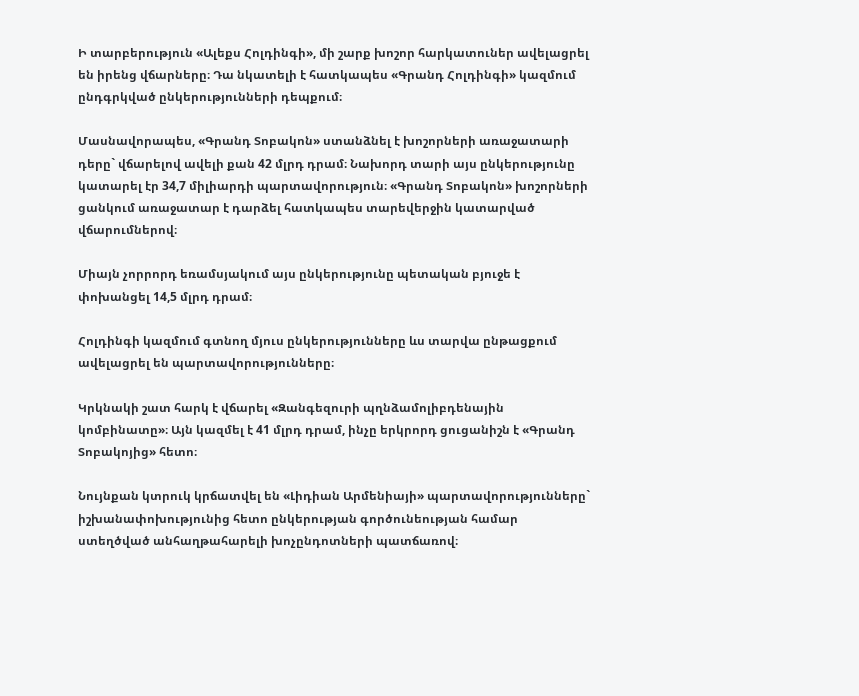Ի տարբերություն «Ալեքս Հոլդինգի», մի շարք խոշոր հարկատուներ ավելացրել են իրենց վճարները։ Դա նկատելի է հատկապես «Գրանդ Հոլդինգի» կազմում ընդգրկված ընկերությունների դեպքում։

Մասնավորապես, «Գրանդ Տոբակոն» ստանձնել է խոշորների առաջատարի դերը` վճարելով ավելի քան 42 մլրդ դրամ։ Նախորդ տարի այս ընկերությունը կատարել էր 34,7 միլիարդի պարտավորություն։ «Գրանդ Տոբակոն» խոշորների ցանկում առաջատար է դարձել հատկապես տարեվերջին կատարված վճարումներով։

Միայն չորրորդ եռամսյակում այս ընկերությունը պետական բյուջե է փոխանցել 14,5 մլրդ դրամ։

Հոլդինգի կազմում գտնող մյուս ընկերությունները ևս տարվա ընթացքում ավելացրել են պարտավորությունները։

Կրկնակի շատ հարկ է վճարել «Զանգեզուրի պղնձամոլիբդենային կոմբինատը»։ Այն կազմել է 41 մլրդ դրամ, ինչը երկրորդ ցուցանիշն է «Գրանդ Տոբակոյից» հետո։

Նույնքան կտրուկ կրճատվել են «Լիդիան Արմենիայի» պարտավորությունները` իշխանափոխությունից հետո ընկերության գործունեության համար ստեղծված անհաղթահարելի խոչընդոտների պատճառով։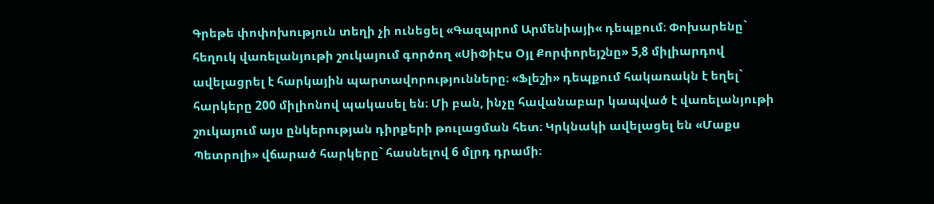Գրեթե փոփոխություն տեղի չի ունեցել «Գազպրոմ Արմենիայի« դեպքում։ Փոխարենը` հեղուկ վառելանյութի շուկայում գործող «ՍիՓիԷս Օյլ Քորփորեյշնը» 5,8 միլիարդով ավելացրել է հարկային պարտավորությունները։ «Ֆլեշի» դեպքում հակառակն է եղել` հարկերը 200 միլիոնով պակասել են։ Մի բան, ինչը հավանաբար կապված է վառելանյութի շուկայում այս ընկերության դիրքերի թուլացման հետ։ Կրկնակի ավելացել են «Մաքս Պետրոլի» վճարած հարկերը` հասնելով 6 մլրդ դրամի։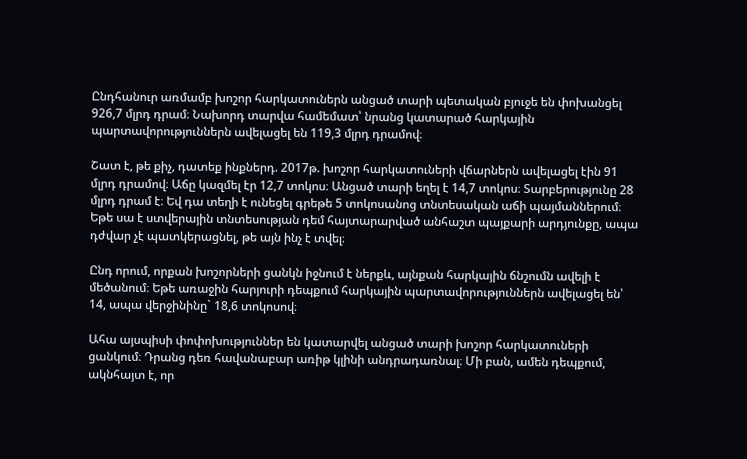Ընդհանուր առմամբ խոշոր հարկատուներն անցած տարի պետական բյուջե են փոխանցել 926,7 մլրդ դրամ։ Նախորդ տարվա համեմատ՝ նրանց կատարած հարկային պարտավորություններն ավելացել են 119,3 մլրդ դրամով։

Շատ է, թե քիչ, դատեք ինքներդ. 2017թ. խոշոր հարկատուների վճարներն ավելացել էին 91 մլրդ դրամով։ Աճը կազմել էր 12,7 տոկոս։ Անցած տարի եղել է 14,7 տոկոս։ Տարբերությունը 28 մլրդ դրամ է։ Եվ դա տեղի է ունեցել գրեթե 5 տոկոսանոց տնտեսական աճի պայմաններում։ Եթե սա է ստվերային տնտեսության դեմ հայտարարված անհաշտ պայքարի արդյունքը, ապա դժվար չէ պատկերացնել, թե այն ինչ է տվել։

Ընդ որում, որքան խոշորների ցանկն իջնում է ներքև, այնքան հարկային ճնշումն ավելի է մեծանում։ Եթե առաջին հարյուրի դեպքում հարկային պարտավորություններն ավելացել են՝ 14, ապա վերջինինը` 18,6 տոկոսով։

Ահա այսպիսի փոփոխություններ են կատարվել անցած տարի խոշոր հարկատուների ցանկում։ Դրանց դեռ հավանաբար առիթ կլինի անդրադառնալ։ Մի բան, ամեն դեպքում, ակնհայտ է, որ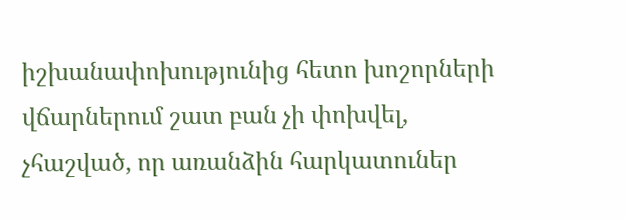իշխանափոխությունից հետո խոշորների վճարներում շատ բան չի փոխվել, չհաշված, որ առանձին հարկատուներ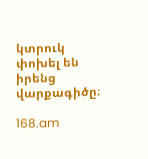կտրուկ փոխել են իրենց վարքագիծը։

168.am